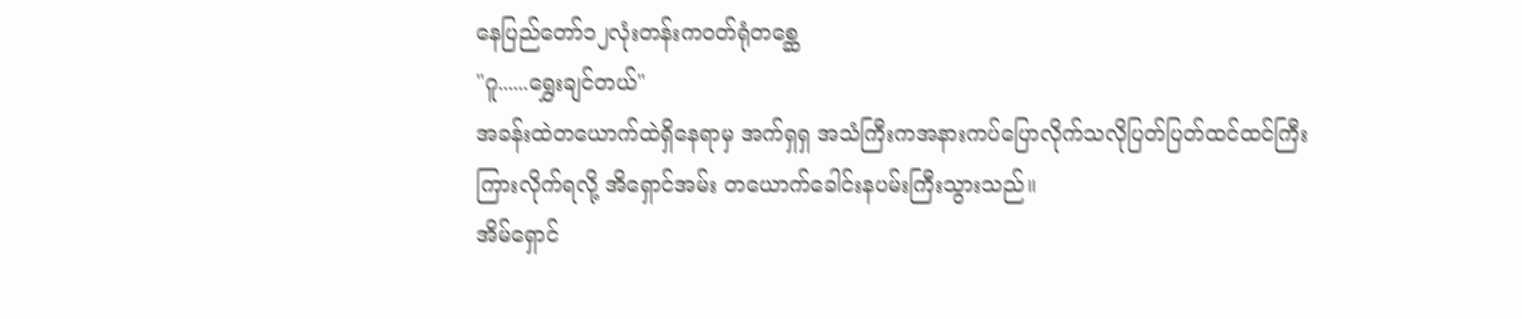နေပြည်တော်၁၂လုံးတန်းကဝတ်ရုံတစ္ဆေ
"ဂူ......ရွှေးချင်တယ်"
အခန်းထဲတယောက်ထဲရှိနေရာမှ အက်ရှရှ အသံကြီးကအနားကပ်ပြောလိုက်သလိုပြတ်ပြတ်ထင်ထင်ကြီးကြားလိုက်ရလို့ အိရှောင်အမ်း တယောက်ခေါင်းနပမ်းကြီးသွားသည်။
အိမ်ရှောင်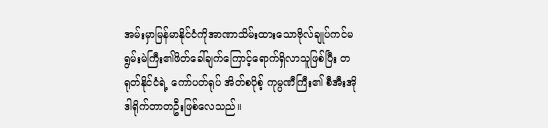အမ်းမှာမြန်မာနိုင်ငံကိုအာဏာသိမ်းထားသောဗိုလ်ချုပ်ကင်မရွမ်းမဲကြီး၏ဖိတ်ခေါ်ချက်ကြောင့်ရောက်ရှိလာသူဖြစ်ပြီး တရုတ်နိုင်ငံရဲ့ ကော်ပတ်ရုပ် အိတ်စပိုစ့် ကုမ္ပဏီကြီး၏ စီအီးအို ဒါရိုက်တာတဦးဖြစ်လေသည်။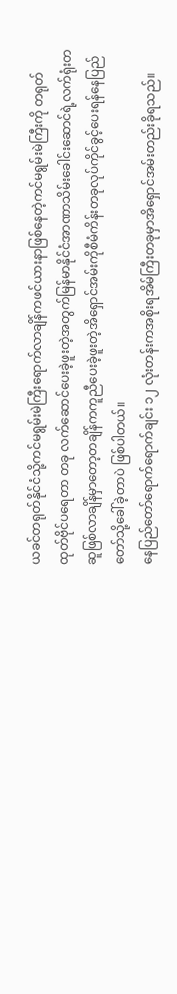ယခင်တရုတ်နိုင်ငံသို့ကင်မရွမ်းမဲကြီးရောက်လာချိန်ကဖင်ယားနာဖြစ်နေတဲ့ကင်မရွမ်းမဲကြီးကို တရုတ်ထုတ်ဗိုင်ပရေတာ တခု လက်ဆောင်ပေးခဲ့ဖူးတဲ့အတွက်မြန်မာနိုင်ငံအာဏာသိမ်းခေါင်းဆောင်ရဲ့လက်ရုံးတဆူဖြစ်လာချိန်မှာတော့တချိန်ကကူညီပေးခဲ့ဖူးတဲ့အိရှောင်အမ်းကိုစီမံကိန်းတခုလုပ်ကိုင်ခွင့်ပေးရန်နေပြည်တော်သို့ခေါ်ခဲ့တာပဲ ဖြစ်ပါတယ်။
နေပြည်တော်ရောက်ရောက်ချင်း ၁၂ လုံးတန်းကအစိုးရအိမ်ကြီးတခုမှာအိရှောင်အမ်းတည်းခိုရသည်။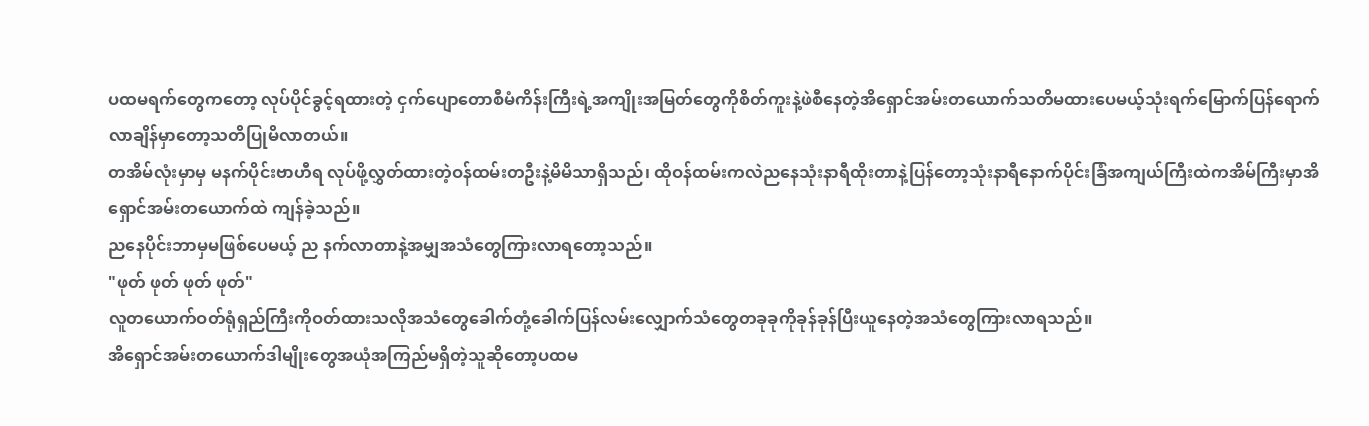ပထမရက်တွေကတော့ လုပ်ပိုင်ခွင့်ရထားတဲ့ ငှက်ပျောတောစီမံကိန်းကြီးရဲ့အကျိုးအမြတ်တွေကိုစိတ်ကူးနဲ့ဖဲစီနေတဲ့အိရှောင်အမ်းတယောက်သတိမထားပေမယ့်သုံးရက်မြောက်ပြန်ရောက်လာချိန်မှာတော့သတိပြုမိလာတယ်။
တအိမ်လုံးမှာမှ မနက်ပိုင်းဗာဟီရ လုပ်ဖို့လွှတ်ထားတဲ့ဝန်ထမ်းတဦးနဲ့မိမိသာရှိသည်၊ ထိုဝန်ထမ်းကလဲညနေသုံးနာရီထိုးတာနဲ့ပြန်တော့သုံးနာရီနောက်ပိုင်းခြံအကျယ်ကြီးထဲကအိမ်ကြီးမှာအိရှောင်အမ်းတယောက်ထဲ ကျန်ခဲ့သည်။
ညနေပိုင်းဘာမှမဖြစ်ပေမယ့် ည နက်လာတာနဲ့အမျှအသံတွေကြားလာရတော့သည်။
"ဖုတ် ဖုတ် ဖုတ် ဖုတ်"
လူတယောက်ဝတ်ရုံရှည်ကြီးကိုဝတ်ထားသလိုအသံတွေခေါက်တုံ့ခေါက်ပြန်လမ်းလျှောက်သံတွေတခုခုကိုခုန်ခုန်ပြီးယူနေတဲ့အသံတွေကြားလာရသည်။
အိရှောင်အမ်းတယောက်ဒါမျိုးတွေအယုံအကြည်မရှိတဲ့သူဆိုတော့ပထမ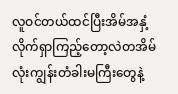လူဝင်တယ်ထင်ပြီးအိမ်အနှံ့လိုက်ရှာကြည့်တော့လဲတအိမ်လုံးကျွန်းတံခါးမကြီးတွေနဲ့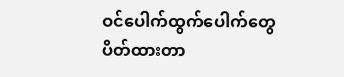ဝင်ပေါက်ထွက်ပေါက်တွေပိတ်ထားတာ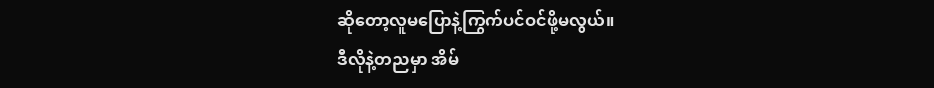ဆိုတော့လူမပြောနဲ့ကြွက်ပင်ဝင်ဖို့မလွယ်။
ဒီလိုနဲ့တညမှာ အိမ်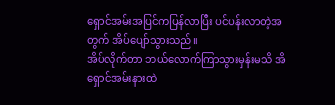ရှောင်အမ်းအပြင်ကပြန်လာပြီး ပင်ပန်းလာတဲ့အတွက် အိပ်ပျော်သွားသည်။
အိပ်လိုက်တာ ဘယ်လောက်ကြာသွားမှန်းမသိ အိရှောင်အမ်းနားထဲ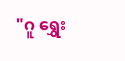"ဂူ ရွှေး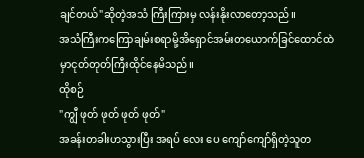ချင်တယ်"ဆိုတဲ့အသံ ကြီးကြားမှ လန်းနိုးလာတော့သည်။
အသံကြီးကကြောချမ်းစရာမို့အိရှောင်အမ်းတယောက်ခြင်ထောင်ထဲမှာငုတ်တုတ်ကြီးထိုင်နေမိသည်။
ထိုစဉ်
"ကျွီ ဖုတ် ဖုတ် ဖုတ် ဖုတ်"
အခန်းတခါးဟသွားပြီး အရပ် လေး ပေ ကျော်ကျော်ရှိတဲ့သူတ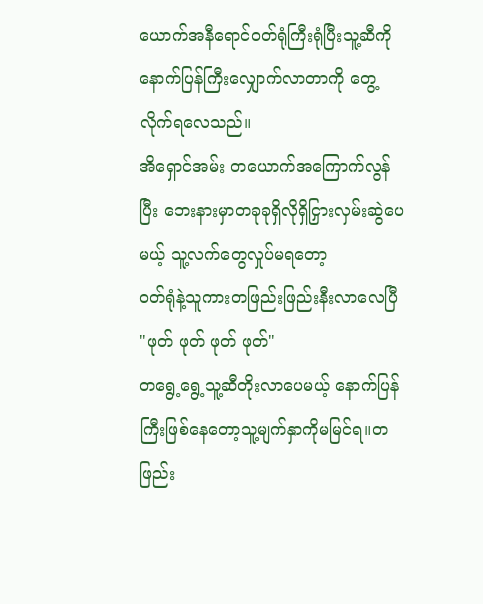ယောက်အနီရောင်ဝတ်ရုံကြီးရုံပြီးသူ့ဆီကိုနောက်ပြန်ကြီးလျှောက်လာတာကို တွေ့လိုက်ရလေသည်။
အိရှောင်အမ်း တယောက်အကြောက်လွန်ပြီး ဘေးနားမှာတခုခုရှိလိုရှိငြှားလှမ်းဆွဲပေမယ့် သူ့လက်တွေလှုပ်မရတော့
ဝတ်ရုံနဲ့သူကားတဖြည်းဖြည်းနီးလာလေပြီ
"ဖုတ် ဖုတ် ဖုတ် ဖုတ်"
တရွေ့ရွေ့သူ့ဆီတိုးလာပေမယ့် နောက်ပြန်ကြီးဖြစ်နေတော့သူ့မျက်နှာကိုမမြင်ရ။တဖြည်း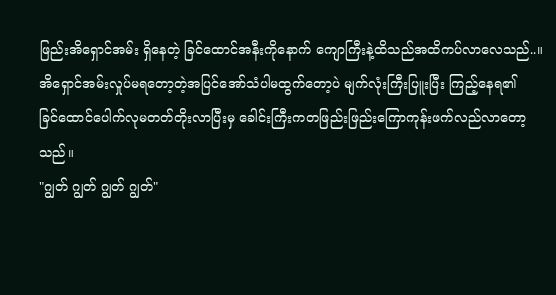ဖြည်းအိရှောင်အမ်း ရှိနေတဲ့ ခြင်ထောင်အနီးကိုနောက် ကျောကြီးနဲ့ထိသည်အထိကပ်လာလေသည်..။
အိရှောင်အမ်းလှုပ်မရတော့တဲ့အပြင်အော်သံပါမထွက်တော့ပဲ မျက်လုံးကြီးပြူးပြီး ကြည့်နေရ၏
ခြင်ထောင်ပေါက်လုမတတ်တိုးလာပြီးမှ ခေါင်းကြီးကတဖြည်းဖြည်းကြောကုန်းဖက်လည်လာတော့သည်။
"ဂျွတ် ဂျွတ် ဂျွတ် ဂျွတ်"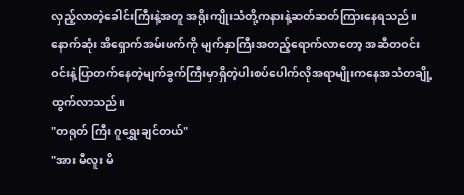လှည့်လာတဲ့ခေါင်းကြီးနဲ့အတူ အရိုးကျိုးသံတို့ကနားနဲ့ဆတ်ဆတ်ကြားနေရသည်။
နောက်ဆုံး အိရှောက်အမ်းဖက်ကို မျက်နှာကြီးအတည့်ရောက်လာတော့ အဆီတဝင်းဝင်းနဲ့ပြာတက်နေတဲ့မျက်ခွက်ကြီးမှာရှိတဲ့ပါးစပ်ပေါက်လိုအရာမျိုးကနေအသံတချို့ထွက်လာသည်။
"တရုတ် ကြီး ဂူရွှေးချင်တယ်"
"အား မီလူး မိ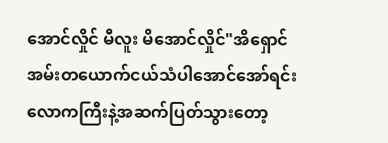အောင်လှိုင် မီလူး မိအောင်လှိုင်"အိရှောင်အမ်းတယောက်ငယ်သံပါအောင်အော်ရင်း လောကကြီးနဲ့အဆက်ပြတ်သွားတော့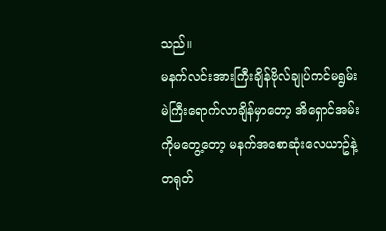သည်။
မနက်လင်းအားကြီးချိန်ဗိုလ်ချုပ်ကင်မရွမ်းမဲကြီးရောက်လာချိန်မှာတော့ အိရှောင်အမ်းကိုမတွေ့တော့ မနက်အစောဆုံးလေယာဥ်နဲ့တရုတ်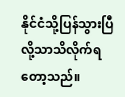နိုင်ငံသို့ပြန်သွားပြီလို့သာသိလိုက်ရတော့သည်။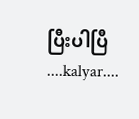ပြီးပါပြီ
....kalyar....